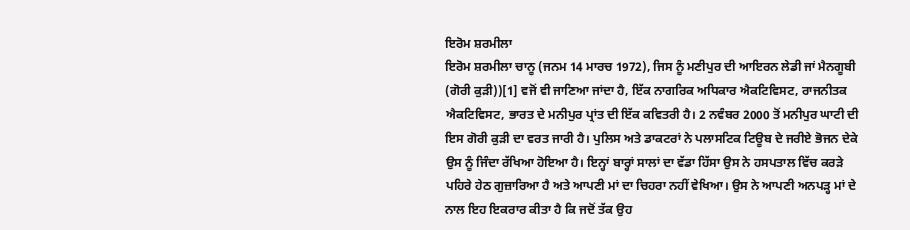ਇਰੋਮ ਸ਼ਰਮੀਲਾ
ਇਰੋਮ ਸ਼ਰਮੀਲਾ ਚਾਨੂ (ਜਨਮ 14 ਮਾਰਚ 1972), ਜਿਸ ਨੂੰ ਮਣੀਪੁਰ ਦੀ ਆਇਰਨ ਲੇਡੀ ਜਾਂ ਮੈਨਗੂਬੀ (ਗੋਰੀ ਕੁੜੀ))[1] ਵਜੋਂ ਵੀ ਜਾਣਿਆ ਜਾਂਦਾ ਹੈ, ਇੱਕ ਨਾਗਰਿਕ ਅਧਿਕਾਰ ਐਕਟਿਵਿਸਟ, ਰਾਜਨੀਤਕ ਐਕਟਿਵਿਸਟ, ਭਾਰਤ ਦੇ ਮਨੀਪੁਰ ਪ੍ਰਾਂਤ ਦੀ ਇੱਕ ਕਵਿਤਰੀ ਹੈ। 2 ਨਵੰਬਰ 2000 ਤੋਂ ਮਨੀਪੁਰ ਘਾਟੀ ਦੀ ਇਸ ਗੋਰੀ ਕੁੜੀ ਦਾ ਵਰਤ ਜਾਰੀ ਹੈ। ਪੁਲਿਸ ਅਤੇ ਡਾਕਟਰਾਂ ਨੇ ਪਲਾਸਟਿਕ ਟਿਊਬ ਦੇ ਜਰੀਏ ਭੋਜਨ ਦੇਕੇ ਉਸ ਨੂੰ ਜਿੰਦਾ ਰੱਖਿਆ ਹੋਇਆ ਹੈ। ਇਨ੍ਹਾਂ ਬਾਰ੍ਹਾਂ ਸਾਲਾਂ ਦਾ ਵੱਡਾ ਹਿੱਸਾ ਉਸ ਨੇ ਹਸਪਤਾਲ ਵਿੱਚ ਕਰੜੇ ਪਹਿਰੇ ਹੇਠ ਗੁਜ਼ਾਰਿਆ ਹੈ ਅਤੇ ਆਪਣੀ ਮਾਂ ਦਾ ਚਿਹਰਾ ਨਹੀਂ ਵੇਖਿਆ। ਉਸ ਨੇ ਆਪਣੀ ਅਨਪੜ੍ਹ ਮਾਂ ਦੇ ਨਾਲ ਇਹ ਇਕਰਾਰ ਕੀਤਾ ਹੈ ਕਿ ਜਦੋਂ ਤੱਕ ਉਹ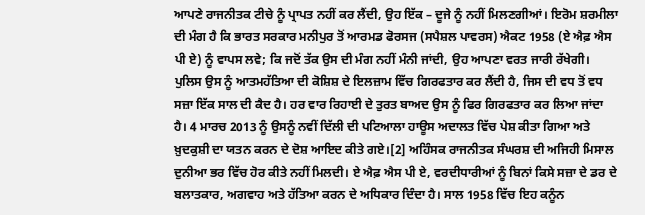ਆਪਣੇ ਰਾਜਨੀਤਕ ਟੀਚੇ ਨੂੰ ਪ੍ਰਾਪਤ ਨਹੀਂ ਕਰ ਲੈਂਦੀ, ਉਹ ਇੱਕ – ਦੂਜੇ ਨੂੰ ਨਹੀਂ ਮਿਲਣਗੀਆਂ। ਇਰੋਮ ਸ਼ਰਮੀਲਾ ਦੀ ਮੰਗ ਹੈ ਕਿ ਭਾਰਤ ਸਰਕਾਰ ਮਨੀਪੁਰ ਤੋਂ ਆਰਮਡ ਫੋਰਸਜ (ਸਪੈਸ਼ਲ ਪਾਵਰਸ) ਐਕਟ 1958 (ਏ ਐਫ਼ ਐਸ ਪੀ ਏ) ਨੂੰ ਵਾਪਸ ਲਵੇ; ਕਿ ਜਦੋਂ ਤੱਕ ਉਸ ਦੀ ਮੰਗ ਨਹੀਂ ਮੰਨੀ ਜਾਂਦੀ, ਉਹ ਆਪਣਾ ਵਰਤ ਜਾਰੀ ਰੱਖੇਗੀ। ਪੁਲਿਸ ਉਸ ਨੂੰ ਆਤਮਹੱਤਿਆ ਦੀ ਕੋਸ਼ਿਸ਼ ਦੇ ਇਲਜ਼ਾਮ ਵਿੱਚ ਗਿਰਫਤਾਰ ਕਰ ਲੈਂਦੀ ਹੈ, ਜਿਸ ਦੀ ਵਧ ਤੋਂ ਵਧ ਸਜ਼ਾ ਇੱਕ ਸਾਲ ਦੀ ਕੈਦ ਹੈ। ਹਰ ਵਾਰ ਰਿਹਾਈ ਦੇ ਤੁਰਤ ਬਾਅਦ ਉਸ ਨੂੰ ਫਿਰ ਗਿਰਫਤਾਰ ਕਰ ਲਿਆ ਜਾਂਦਾ ਹੈ। 4 ਮਾਰਚ 2013 ਨੂੰ ਉਸਨੂੰ ਨਵੀਂ ਦਿੱਲੀ ਦੀ ਪਟਿਆਲਾ ਹਾਊਸ ਅਦਾਲਤ ਵਿੱਚ ਪੇਸ਼ ਕੀਤਾ ਗਿਆ ਅਤੇ ਖ਼ੁਦਕੁਸ਼ੀ ਦਾ ਯਤਨ ਕਰਨ ਦੇ ਦੋਸ਼ ਆਇਦ ਕੀਤੇ ਗਏ।[2] ਅਹਿੰਸਕ ਰਾਜਨੀਤਕ ਸੰਘਰਸ਼ ਦੀ ਅਜਿਹੀ ਮਿਸਾਲ ਦੁਨੀਆ ਭਰ ਵਿੱਚ ਹੋਰ ਕੀਤੇ ਨਹੀਂ ਮਿਲਦੀ। ਏ ਐਫ਼ ਐਸ ਪੀ ਏ, ਵਰਦੀਧਾਰੀਆਂ ਨੂੰ ਬਿਨਾਂ ਕਿਸੇ ਸਜ਼ਾ ਦੇ ਡਰ ਦੇ ਬਲਾਤਕਾਰ, ਅਗਵਾਹ ਅਤੇ ਹੱਤਿਆ ਕਰਨ ਦੇ ਅਧਿਕਾਰ ਦਿੰਦਾ ਹੈ। ਸਾਲ 1958 ਵਿੱਚ ਇਹ ਕਨੂੰਨ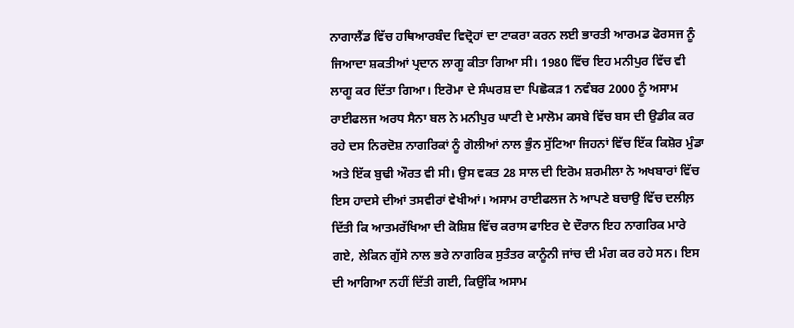ਨਾਗਾਲੈਂਡ ਵਿੱਚ ਹਥਿਆਰਬੰਦ ਵਿਦ੍ਰੋਹਾਂ ਦਾ ਟਾਕਰਾ ਕਰਨ ਲਈ ਭਾਰਤੀ ਆਰਮਡ ਫੋਰਸਜ ਨੂੰ ਜਿਆਦਾ ਸ਼ਕਤੀਆਂ ਪ੍ਰਦਾਨ ਲਾਗੂ ਕੀਤਾ ਗਿਆ ਸੀ। 1980 ਵਿੱਚ ਇਹ ਮਨੀਪੁਰ ਵਿੱਚ ਵੀ ਲਾਗੂ ਕਰ ਦਿੱਤਾ ਗਿਆ। ਇਰੋਮਾ ਦੇ ਸੰਘਰਸ਼ ਦਾ ਪਿਛੋਕੜ1 ਨਵੰਬਰ 2000 ਨੂੰ ਅਸਾਮ ਰਾਈਫਲਜ ਅਰਧ ਸੈਨਾ ਬਲ ਨੇ ਮਨੀਪੁਰ ਘਾਟੀ ਦੇ ਮਾਲੋਮ ਕਸਬੇ ਵਿੱਚ ਬਸ ਦੀ ਉਡੀਕ ਕਰ ਰਹੇ ਦਸ ਨਿਰਦੋਸ਼ ਨਾਗਰਿਕਾਂ ਨੂੰ ਗੋਲੀਆਂ ਨਾਲ ਭੁੰਨ ਸੁੱਟਿਆ ਜਿਹਨਾਂ ਵਿੱਚ ਇੱਕ ਕਿਸ਼ੋਰ ਮੁੰਡਾ ਅਤੇ ਇੱਕ ਬੁਢੀ ਔਰਤ ਵੀ ਸੀ। ਉਸ ਵਕਤ 28 ਸਾਲ ਦੀ ਇਰੋਮ ਸ਼ਰਮੀਲਾ ਨੇ ਅਖਬਾਰਾਂ ਵਿੱਚ ਇਸ ਹਾਦਸੇ ਦੀਆਂ ਤਸਵੀਰਾਂ ਵੇਖੀਆਂ। ਅਸਾਮ ਰਾਈਫਲਜ ਨੇ ਆਪਣੇ ਬਚਾਉ ਵਿੱਚ ਦਲੀਲ਼ ਦਿੱਤੀ ਕਿ ਆਤਮਰੱਖਿਆ ਦੀ ਕੋਸ਼ਿਸ਼ ਵਿੱਚ ਕਰਾਸ ਫਾਇਰ ਦੇ ਦੌਰਾਨ ਇਹ ਨਾਗਰਿਕ ਮਾਰੇ ਗਏ, ਲੇਕਿਨ ਗੁੱਸੇ ਨਾਲ ਭਰੇ ਨਾਗਰਿਕ ਸੁਤੰਤਰ ਕਾਨੂੰਨੀ ਜਾਂਚ ਦੀ ਮੰਗ ਕਰ ਰਹੇ ਸਨ। ਇਸ ਦੀ ਆਗਿਆ ਨਹੀਂ ਦਿੱਤੀ ਗਈ, ਕਿਉਂਕਿ ਅਸਾਮ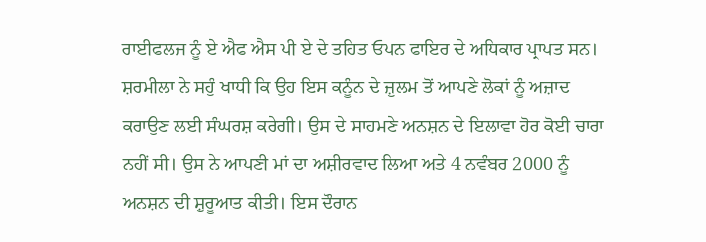ਰਾਈਫਲਜ ਨੂੰ ਏ ਐਫ ਐਸ ਪੀ ਏ ਦੇ ਤਹਿਤ ਓਪਨ ਫਾਇਰ ਦੇ ਅਧਿਕਾਰ ਪ੍ਰਾਪਤ ਸਨ। ਸ਼ਰਮੀਲਾ ਨੇ ਸਹੁੰ ਖਾਧੀ ਕਿ ਉਹ ਇਸ ਕਨੂੰਨ ਦੇ ਜ਼ੁਲਮ ਤੋਂ ਆਪਣੇ ਲੋਕਾਂ ਨੂੰ ਅਜ਼ਾਦ ਕਰਾਉਣ ਲਈ ਸੰਘਰਸ਼ ਕਰੇਗੀ। ਉਸ ਦੇ ਸਾਹਮਣੇ ਅਨਸ਼ਨ ਦੇ ਇਲਾਵਾ ਹੋਰ ਕੋਈ ਚਾਰਾ ਨਹੀਂ ਸੀ। ਉਸ ਨੇ ਆਪਣੀ ਮਾਂ ਦਾ ਅਸ਼ੀਰਵਾਦ ਲਿਆ ਅਤੇ 4 ਨਵੰਬਰ 2000 ਨੂੰ ਅਨਸ਼ਨ ਦੀ ਸ਼ੁਰੂਆਤ ਕੀਤੀ। ਇਸ ਦੌਰਾਨ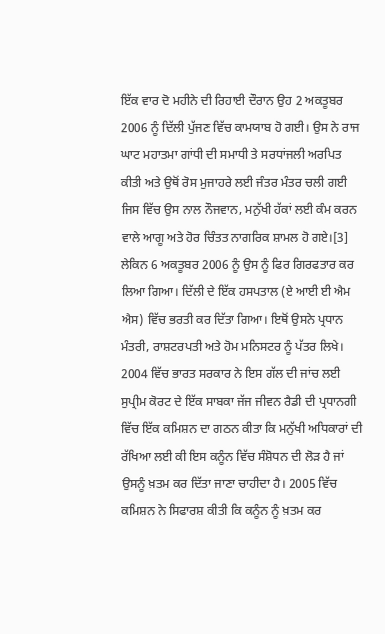ਇੱਕ ਵਾਰ ਦੋ ਮਹੀਨੇ ਦੀ ਰਿਹਾਈ ਦੌਰਾਨ ਉਹ 2 ਅਕਤੂਬਰ 2006 ਨੂੰ ਦਿੱਲੀ ਪੁੱਜਣ ਵਿੱਚ ਕਾਮਯਾਬ ਹੋ ਗਈ। ਉਸ ਨੇ ਰਾਜ ਘਾਟ ਮਹਾਤਮਾ ਗਾਂਧੀ ਦੀ ਸਮਾਧੀ ਤੇ ਸਰਧਾਂਜਲੀ ਅਰਪਿਤ ਕੀਤੀ ਅਤੇ ਉਥੋਂ ਰੋਸ ਮੁਜਾਹਰੇ ਲਈ ਜੰਤਰ ਮੰਤਰ ਚਲੀ ਗਈ ਜਿਸ ਵਿੱਚ ਉਸ ਨਾਲ ਨੌਜਵਾਨ, ਮਨੁੱਖੀ ਹੱਕਾਂ ਲਈ ਕੰਮ ਕਰਨ ਵਾਲੇ ਆਗੂ ਅਤੇ ਹੋਰ ਚਿੰਤਤ ਨਾਗਰਿਕ ਸ਼ਾਮਲ ਹੋ ਗਏ।[3] ਲੇਕਿਨ 6 ਅਕਤੂਬਰ 2006 ਨੂੰ ਉਸ ਨੂੰ ਫਿਰ ਗਿਰਫਤਾਰ ਕਰ ਲਿਆ ਗਿਆ। ਦਿੱਲੀ ਦੇ ਇੱਕ ਹਸਪਤਾਲ (ਏ ਆਈ ਈ ਐਮ ਐਸ) ਵਿੱਚ ਭਰਤੀ ਕਰ ਦਿੱਤਾ ਗਿਆ। ਇਥੋਂ ਉਸਨੇ ਪ੍ਰਧਾਨ ਮੰਤਰੀ, ਰਾਸ਼ਟਰਪਤੀ ਅਤੇ ਹੋਮ ਮਨਿਸਟਰ ਨੂੰ ਪੱਤਰ ਲਿਖੇ। 2004 ਵਿੱਚ ਭਾਰਤ ਸਰਕਾਰ ਨੇ ਇਸ ਗੱਲ ਦੀ ਜਾਂਚ ਲਈ ਸੁਪ੍ਰੀਮ ਕੋਰਟ ਦੇ ਇੱਕ ਸਾਬਕਾ ਜੱਜ ਜੀਵਨ ਰੈਡੀ ਦੀ ਪ੍ਰਧਾਨਗੀ ਵਿੱਚ ਇੱਕ ਕਮਿਸ਼ਨ ਦਾ ਗਠਨ ਕੀਤਾ ਕਿ ਮਨੁੱਖੀ ਅਧਿਕਾਰਾਂ ਦੀ ਰੱਖਿਆ ਲਈ ਕੀ ਇਸ ਕਨੂੰਨ ਵਿੱਚ ਸੰਸ਼ੋਧਨ ਦੀ ਲੋੜ ਹੈ ਜਾਂ ਉਸਨੂੰ ਖ਼ਤਮ ਕਰ ਦਿੱਤਾ ਜਾਣਾ ਚਾਹੀਦਾ ਹੈ। 2005 ਵਿੱਚ ਕਮਿਸ਼ਨ ਨੇ ਸਿਫਾਰਸ਼ ਕੀਤੀ ਕਿ ਕਨੂੰਨ ਨੂੰ ਖ਼ਤਮ ਕਰ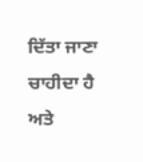ਦਿੱਤਾ ਜਾਣਾ ਚਾਹੀਦਾ ਹੈ ਅਤੇ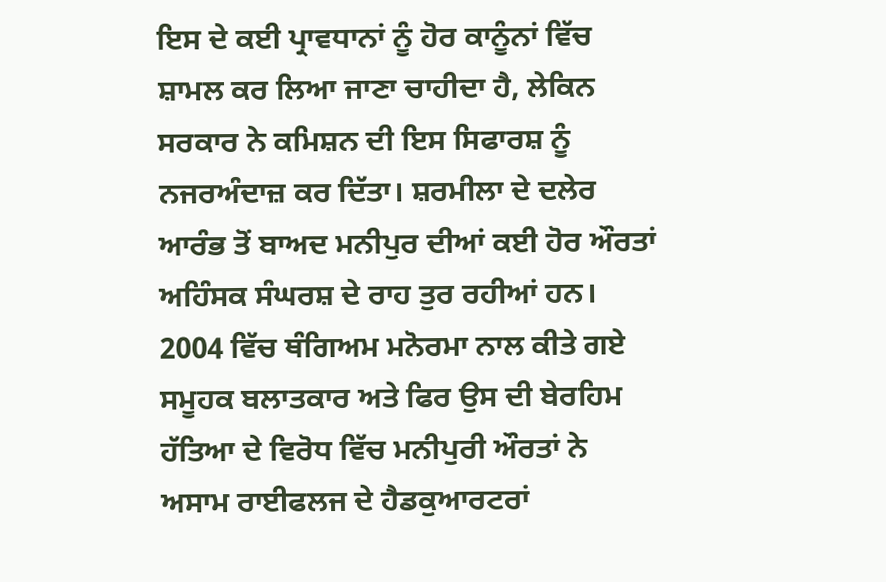ਇਸ ਦੇ ਕਈ ਪ੍ਰਾਵਧਾਨਾਂ ਨੂੰ ਹੋਰ ਕਾਨੂੰਨਾਂ ਵਿੱਚ ਸ਼ਾਮਲ ਕਰ ਲਿਆ ਜਾਣਾ ਚਾਹੀਦਾ ਹੈ, ਲੇਕਿਨ ਸਰਕਾਰ ਨੇ ਕਮਿਸ਼ਨ ਦੀ ਇਸ ਸਿਫਾਰਸ਼ ਨੂੰ ਨਜਰਅੰਦਾਜ਼ ਕਰ ਦਿੱਤਾ। ਸ਼ਰਮੀਲਾ ਦੇ ਦਲੇਰ ਆਰੰਭ ਤੋਂ ਬਾਅਦ ਮਨੀਪੁਰ ਦੀਆਂ ਕਈ ਹੋਰ ਔਰਤਾਂ ਅਹਿੰਸਕ ਸੰਘਰਸ਼ ਦੇ ਰਾਹ ਤੁਰ ਰਹੀਆਂ ਹਨ। 2004 ਵਿੱਚ ਥੰਗਿਅਮ ਮਨੋਰਮਾ ਨਾਲ ਕੀਤੇ ਗਏ ਸਮੂਹਕ ਬਲਾਤਕਾਰ ਅਤੇ ਫਿਰ ਉਸ ਦੀ ਬੇਰਹਿਮ ਹੱਤਿਆ ਦੇ ਵਿਰੋਧ ਵਿੱਚ ਮਨੀਪੁਰੀ ਔਰਤਾਂ ਨੇ ਅਸਾਮ ਰਾਈਫਲਜ ਦੇ ਹੈਡਕੁਆਰਟਰਾਂ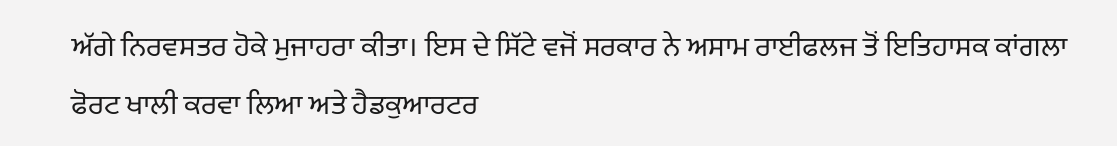ਅੱਗੇ ਨਿਰਵਸਤਰ ਹੋਕੇ ਮੁਜਾਹਰਾ ਕੀਤਾ। ਇਸ ਦੇ ਸਿੱਟੇ ਵਜੋਂ ਸਰਕਾਰ ਨੇ ਅਸਾਮ ਰਾਈਫਲਜ ਤੋਂ ਇਤਿਹਾਸਕ ਕਾਂਗਲਾ ਫੋਰਟ ਖਾਲੀ ਕਰਵਾ ਲਿਆ ਅਤੇ ਹੈਡਕੁਆਰਟਰ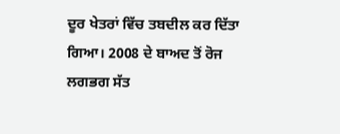ਦੂਰ ਖੇਤਰਾਂ ਵਿੱਚ ਤਬਦੀਲ ਕਰ ਦਿੱਤਾ ਗਿਆ। 2008 ਦੇ ਬਾਅਦ ਤੋਂ ਰੋਜ ਲਗਭਗ ਸੱਤ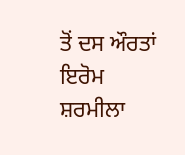ਤੋਂ ਦਸ ਔਰਤਾਂ ਇਰੋਮ ਸ਼ਰਮੀਲਾ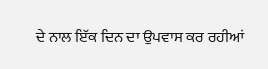ਦੇ ਨਾਲ ਇੱਕ ਦਿਨ ਦਾ ਉਪਵਾਸ ਕਰ ਰਹੀਆਂ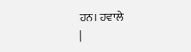ਹਨ। ਹਵਾਲੇ
|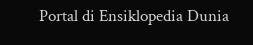Portal di Ensiklopedia Dunia